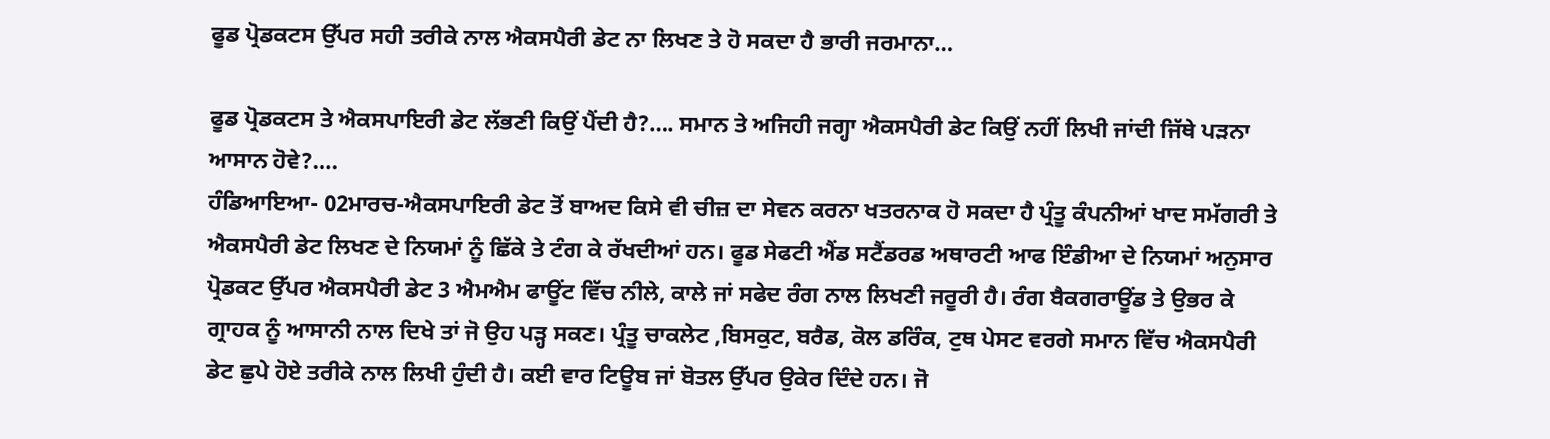ਫੂਡ ਪ੍ਰੋਡਕਟਸ ਉੱਪਰ ਸਹੀ ਤਰੀਕੇ ਨਾਲ ਐਕਸਪੈਰੀ ਡੇਟ ਨਾ ਲਿਖਣ ਤੇ ਹੋ ਸਕਦਾ ਹੈ ਭਾਰੀ ਜਰਮਾਨਾ…

ਫੂਡ ਪ੍ਰੋਡਕਟਸ ਤੇ ਐਕਸਪਾਇਰੀ ਡੇਟ ਲੱਭਣੀ ਕਿਉਂ ਪੈਂਦੀ ਹੈ?…. ਸਮਾਨ ਤੇ ਅਜਿਹੀ ਜਗ੍ਹਾ ਐਕਸਪੈਰੀ ਡੇਟ ਕਿਉਂ ਨਹੀਂ ਲਿਖੀ ਜਾਂਦੀ ਜਿੱਥੇ ਪੜਨਾ ਆਸਾਨ ਹੋਵੇ?….
ਹੰਡਿਆਇਆ- 02ਮਾਰਚ-ਐਕਸਪਾਇਰੀ ਡੇਟ ਤੋਂ ਬਾਅਦ ਕਿਸੇ ਵੀ ਚੀਜ਼ ਦਾ ਸੇਵਨ ਕਰਨਾ ਖਤਰਨਾਕ ਹੋ ਸਕਦਾ ਹੈ ਪ੍ਰੰਤੂ ਕੰਪਨੀਆਂ ਖਾਦ ਸਮੱਗਰੀ ਤੇ ਐਕਸਪੈਰੀ ਡੇਟ ਲਿਖਣ ਦੇ ਨਿਯਮਾਂ ਨੂੰ ਛਿੱਕੇ ਤੇ ਟੰਗ ਕੇ ਰੱਖਦੀਆਂ ਹਨ। ਫੂਡ ਸੇਫਟੀ ਐਂਡ ਸਟੈਂਡਰਡ ਅਥਾਰਟੀ ਆਫ ਇੰਡੀਆ ਦੇ ਨਿਯਮਾਂ ਅਨੁਸਾਰ ਪ੍ਰੋਡਕਟ ਉੱਪਰ ਐਕਸਪੈਰੀ ਡੇਟ 3 ਐਮਐਮ ਫਾਊਂਟ ਵਿੱਚ ਨੀਲੇ, ਕਾਲੇ ਜਾਂ ਸਫੇਦ ਰੰਗ ਨਾਲ ਲਿਖਣੀ ਜਰੂਰੀ ਹੈ। ਰੰਗ ਬੈਕਗਰਾਊਂਡ ਤੇ ਉਭਰ ਕੇ ਗ੍ਰਾਹਕ ਨੂੰ ਆਸਾਨੀ ਨਾਲ ਦਿਖੇ ਤਾਂ ਜੋ ਉਹ ਪੜ੍ਹ ਸਕਣ। ਪ੍ਰੰਤੂ ਚਾਕਲੇਟ ,ਬਿਸਕੁਟ, ਬਰੈਡ, ਕੋਲ ਡਰਿੰਕ, ਟੁਥ ਪੇਸਟ ਵਰਗੇ ਸਮਾਨ ਵਿੱਚ ਐਕਸਪੈਰੀ ਡੇਟ ਛੁਪੇ ਹੋਏ ਤਰੀਕੇ ਨਾਲ ਲਿਖੀ ਹੁੰਦੀ ਹੈ। ਕਈ ਵਾਰ ਟਿਊਬ ਜਾਂ ਬੋਤਲ ਉੱਪਰ ਉਕੇਰ ਦਿੰਦੇ ਹਨ। ਜੋ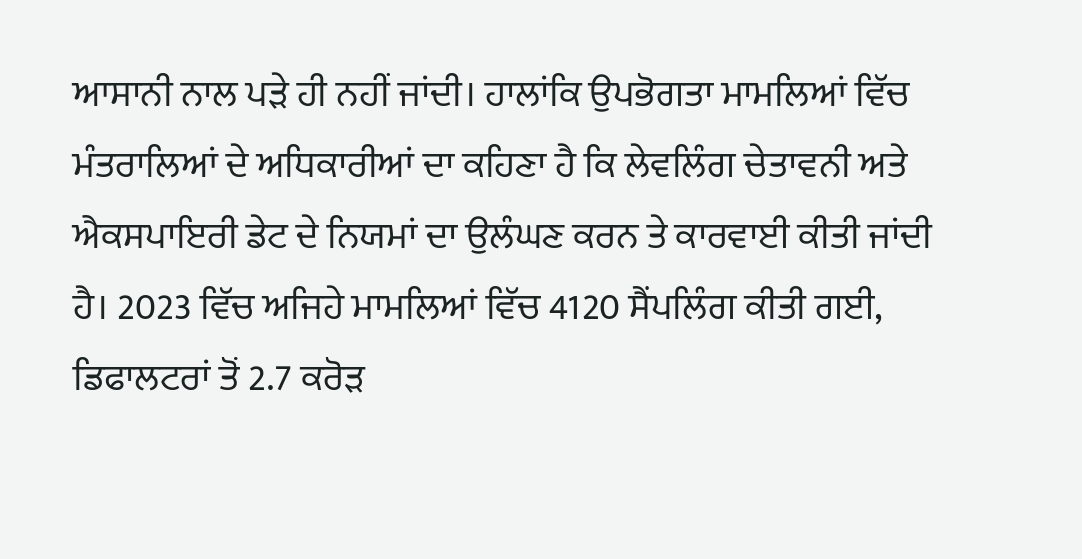ਆਸਾਨੀ ਨਾਲ ਪੜੇ ਹੀ ਨਹੀਂ ਜਾਂਦੀ। ਹਾਲਾਂਕਿ ਉਪਭੋਗਤਾ ਮਾਮਲਿਆਂ ਵਿੱਚ ਮੰਤਰਾਲਿਆਂ ਦੇ ਅਧਿਕਾਰੀਆਂ ਦਾ ਕਹਿਣਾ ਹੈ ਕਿ ਲੇਵਲਿੰਗ ਚੇਤਾਵਨੀ ਅਤੇ ਐਕਸਪਾਇਰੀ ਡੇਟ ਦੇ ਨਿਯਮਾਂ ਦਾ ਉਲੰਘਣ ਕਰਨ ਤੇ ਕਾਰਵਾਈ ਕੀਤੀ ਜਾਂਦੀ ਹੈ। 2023 ਵਿੱਚ ਅਜਿਹੇ ਮਾਮਲਿਆਂ ਵਿੱਚ 4120 ਸੈਂਪਲਿੰਗ ਕੀਤੀ ਗਈ, ਡਿਫਾਲਟਰਾਂ ਤੋਂ 2.7 ਕਰੋੜ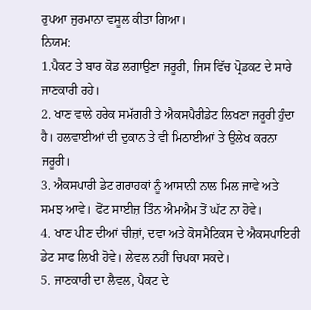ਰੁਪਆ ਜੁਰਮਾਨਾ ਵਸੂਲ ਕੀਤਾ ਗਿਆ।
ਨਿਯਮ:
1.ਪੈਕਟ ਤੇ ਬਾਰ ਕੋਡ ਲਗਾਉਣਾ ਜਰੂਰੀ, ਜਿਸ ਵਿੱਚ ਪ੍ਰੋਡਕਟ ਦੇ ਸਾਰੇ ਜਾਣਕਾਰੀ ਰਹੇ।
2. ਖਾਣ ਵਾਲੇ ਹਰੇਕ ਸਮੱਗਰੀ ਤੇ ਐਕਸਪੈਰੀਡੇਟ ਲਿਖਣਾ ਜਰੂਰੀ ਹੁੰਦਾ ਹੈ। ਹਲਵਾਈਆਂ ਦੀ ਦੁਕਾਨ ਤੇ ਵੀ ਮਿਠਾਈਆਂ ਤੇ ਉਲੇਖ ਕਰਨਾ ਜਰੂਰੀ।
3. ਐਕਸਪਾਰੀ ਡੇਟ ਗਰਾਹਕਾਂ ਨੂੰ ਆਸਾਨੀ ਨਾਲ ਮਿਲ ਜਾਵੇ ਅਤੇ ਸਮਝ ਆਵੇ। ਫੋਂਟ ਸਾਈਜ਼ ਤਿੰਨ ਐਮਐਮ ਤੋਂ ਘੱਟ ਨਾ ਹੋਵੇ।
4. ਖਾਣ ਪੀਣ ਦੀਆਂ ਚੀਜ਼ਾਂ, ਦਵਾ ਅਤੇ ਕੋਸਮੈਟਿਕਸ ਦੇ ਐਕਸਪਾਇਰੀ ਡੇਟ ਸਾਫ ਲਿਖੀ ਹੋਵੇ। ਲੇਵਲ ਨਹੀਂ ਚਿਪਕਾ ਸਕਦੇ।
5. ਜਾਣਕਾਰੀ ਦਾ ਲੈਵਲ, ਪੈਕਟ ਦੇ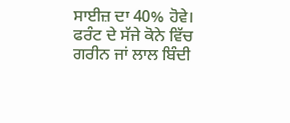ਸਾਈਜ਼ ਦਾ 40% ਹੋਵੇ। ਫਰੰਟ ਦੇ ਸੱਜੇ ਕੋਨੇ ਵਿੱਚ ਗਰੀਨ ਜਾਂ ਲਾਲ ਬਿੰਦੀ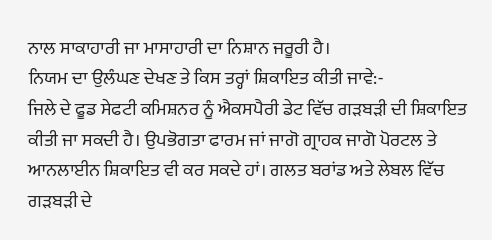ਨਾਲ ਸਾਕਾਹਾਰੀ ਜਾ ਮਾਸਾਹਾਰੀ ਦਾ ਨਿਸ਼ਾਨ ਜਰੂਰੀ ਹੈ।
ਨਿਯਮ ਦਾ ਉਲੰਘਣ ਦੇਖਣ ਤੇ ਕਿਸ ਤਰ੍ਹਾਂ ਸ਼ਿਕਾਇਤ ਕੀਤੀ ਜਾਵੇ:-
ਜਿਲੇ ਦੇ ਫੂਡ ਸੇਫਟੀ ਕਮਿਸ਼ਨਰ ਨੂੰ ਐਕਸਪੈਰੀ ਡੇਟ ਵਿੱਚ ਗੜਬੜੀ ਦੀ ਸ਼ਿਕਾਇਤ ਕੀਤੀ ਜਾ ਸਕਦੀ ਹੈ। ਉਪਭੋਗਤਾ ਫਾਰਮ ਜਾਂ ਜਾਗੋ ਗ੍ਰਾਹਕ ਜਾਗੋ ਪੋਰਟਲ ਤੇ ਆਨਲਾਈਨ ਸ਼ਿਕਾਇਤ ਵੀ ਕਰ ਸਕਦੇ ਹਾਂ। ਗਲਤ ਬਰਾਂਡ ਅਤੇ ਲੇਬਲ ਵਿੱਚ ਗੜਬੜੀ ਦੇ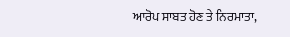ਆਰੋਪ ਸਾਬਤ ਹੋਣ ਤੇ ਨਿਰਮਾਤਾ,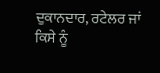ਦੁਕਾਨਦਾਰ, ਰਟੇਲਰ ਜਾਂ ਕਿਸੇ ਨੂੰ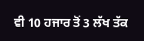ਵੀ 10 ਹਜਾਰ ਤੋਂ 3 ਲੱਖ ਤੱਕ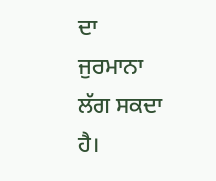ਦਾ ਜੁਰਮਾਨਾ ਲੱਗ ਸਕਦਾ ਹੈ।